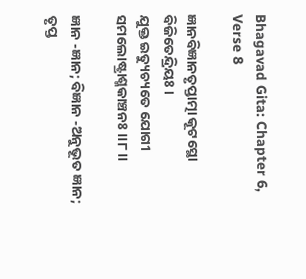Bhagavad Gita: Chapter 6, Verse 8

ଜ୍ଞାନବିଜ୍ଞାନତୃପ୍ତାତ୍ମା କୂଟସ୍ଥୋ ବିଜିତେନ୍ଦ୍ରିୟଃ ।
ଯୁକ୍ତ ଇତ୍ୟୁଚ୍ୟତେ ଯୋଗୀ ସମଲୋଷ୍ଟ୍ରାଶ୍ମକାଞ୍ଚନଃ ।।୮।।

ଜ୍ଞାନ -ଜ୍ଞାନ; ବିଜ୍ଞାନ -ଅନୁଭୂତ ଜ୍ଞାନ; ତୃପ୍ତ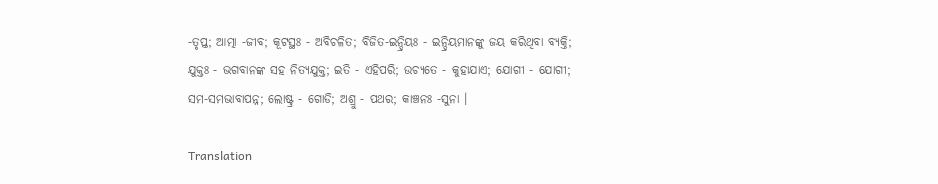-ତୃପ୍ତ; ଆତ୍ମା -ଜୀବ; କୂଟସ୍ଥଃ - ଅବିଚଳିତ; ବିଜିତ-ଇନ୍ଦ୍ରିୟଃ - ଇନ୍ଦ୍ରିୟମାନଙ୍କୁ ଜୟ କରିଥିବା ବ୍ୟକ୍ତି; ଯୁକ୍ତଃ - ଭଗବାନଙ୍କ ସହ ନିତ୍ୟଯୁକ୍ତ; ଇତି - ଏହିପରି; ଉଚ୍ୟତେ - କୁହାଯାଏ; ଯୋଗୀ - ଯୋଗୀ; ସମ-ସମଭାବାପନ୍ନ; ଲୋଷ୍ଟ୍ର - ଗୋଡି; ଅଶ୍ରୁ - ପଥର; କାଞ୍ଚନଃ -ସୁନା ।

Translation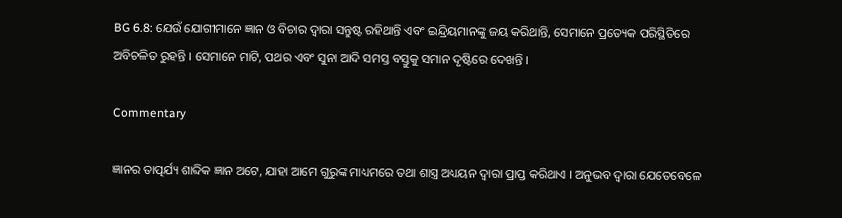BG 6.8: ଯେଉଁ ଯୋଗୀମାନେ ଜ୍ଞାନ ଓ ବିଚାର ଦ୍ୱାରା ସନ୍ତୁଷ୍ଟ ରହିଥାନ୍ତି ଏବଂ ଇନ୍ଦ୍ରିୟମାନଙ୍କୁ ଜୟ କରିଥାନ୍ତି, ସେମାନେ ପ୍ରତ୍ୟେକ ପରିସ୍ଥିତିରେ ଅବିଚଳିତ ରୁହନ୍ତି । ସେମାନେ ମାଟି, ପଥର ଏବଂ ସୁନା ଆଦି ସମସ୍ତ ବସ୍ତୁକୁ ସମାନ ଦୃଷ୍ଟିରେ ଦେଖନ୍ତି ।

Commentary

ଜ୍ଞାନର ତାତ୍ପର୍ଯ୍ୟ ଶାବ୍ଦିକ ଜ୍ଞାନ ଅଟେ, ଯାହା ଆମେ ଗୁରୁଙ୍କ ମାଧ୍ୟମରେ ତଥା ଶାସ୍ତ୍ର ଅଧ୍ୟୟନ ଦ୍ୱାରା ପ୍ରାପ୍ତ କରିଥାଏ । ଅନୁଭବ ଦ୍ୱାରା ଯେତେବେଳେ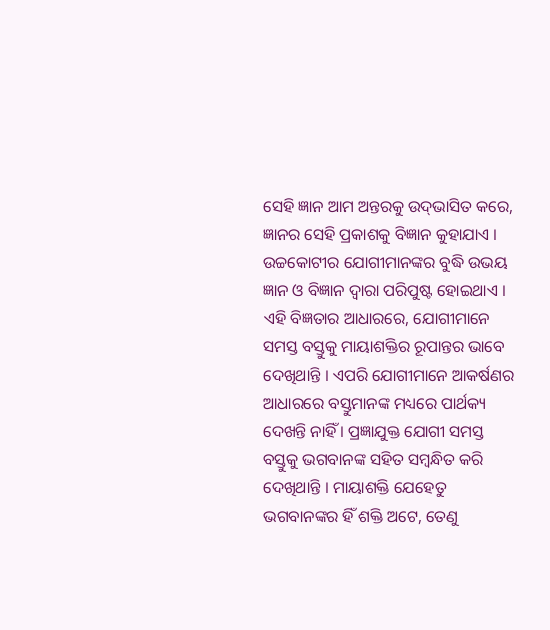ସେହି ଜ୍ଞାନ ଆମ ଅନ୍ତରକୁ ଉଦ୍‌ଭାସିତ କରେ, ଜ୍ଞାନର ସେହି ପ୍ରକାଶକୁ ବିଜ୍ଞାନ କୁହାଯାଏ । ଉଚ୍ଚକୋଟୀର ଯୋଗୀମାନଙ୍କର ବୁଦ୍ଧି ଉଭୟ ଜ୍ଞାନ ଓ ବିଜ୍ଞାନ ଦ୍ୱାରା ପରିପୁଷ୍ଟ ହୋଇଥାଏ । ଏହି ବିଜ୍ଞତାର ଆଧାରରେ, ଯୋଗୀମାନେ ସମସ୍ତ ବସ୍ତୁକୁ ମାୟାଶକ୍ତିର ରୂପାନ୍ତର ଭାବେ ଦେଖିଥାନ୍ତି । ଏପରି ଯୋଗୀମାନେ ଆକର୍ଷଣର ଆଧାରରେ ବସ୍ତୁମାନଙ୍କ ମଧ୍ୟରେ ପାର୍ଥକ୍ୟ ଦେଖନ୍ତି ନାହିଁ । ପ୍ରଜ୍ଞାଯୁକ୍ତ ଯୋଗୀ ସମସ୍ତ ବସ୍ତୁକୁ ଭଗବାନଙ୍କ ସହିତ ସମ୍ବନ୍ଧିତ କରି ଦେଖିଥାନ୍ତି । ମାୟାଶକ୍ତି ଯେହେତୁ ଭଗବାନଙ୍କର ହିଁ ଶକ୍ତି ଅଟେ, ତେଣୁ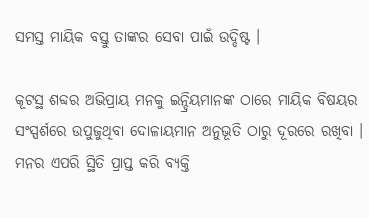ସମସ୍ତ ମାୟିକ ବସ୍ତୁ ତାଙ୍କର ସେବା ପାଇଁ ଉଦ୍ଦିଷ୍ଟ ।

କୂଟସ୍ଥ ଶବ୍ଦର ଅଭିପ୍ରାୟ ମନକୁ ଇନ୍ଦ୍ରିୟମାନଙ୍କ ଠାରେ ମାୟିକ ବିଷୟର ସଂସ୍ପର୍ଶରେ ଉପୁଜୁଥିବା ଦୋଳାୟମାନ ଅନୁଭୂତି ଠାରୁ ଦୂରରେ ରଖିବା । ମନର ଏପରି ସ୍ଥିତି ପ୍ରାପ୍ତ କରି ବ୍ୟକ୍ତି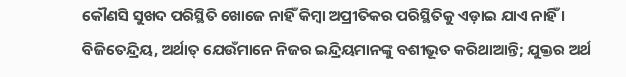କୌଣସି ସୁଖଦ ପରିସ୍ଥିତି ଖୋଜେ ନାହିଁ କିମ୍ବା ଅପ୍ରୀତିକର ପରିସ୍ଥିତିକୁ ଏଡ଼ାଇ ଯାଏ ନାହିଁ । ବିଜିତେନ୍ଦ୍ରିୟ, ଅର୍ଥାତ୍ ଯେଉଁମାନେ ନିଜର ଇନ୍ଦ୍ରିୟମାନଙ୍କୁ ବଶୀଭୂତ କରିଥାଆନ୍ତି; ଯୁକ୍ତର ଅର୍ଥ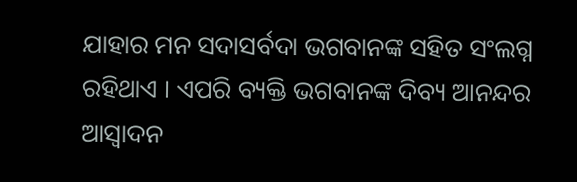ଯାହାର ମନ ସଦାସର୍ବଦା ଭଗବାନଙ୍କ ସହିତ ସଂଲଗ୍ନ ରହିଥାଏ । ଏପରି ବ୍ୟକ୍ତି ଭଗବାନଙ୍କ ଦିବ୍ୟ ଆନନ୍ଦର ଆସ୍ୱାଦନ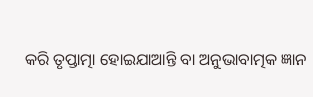କରି ତୃପ୍ତାତ୍ମା ହୋଇଯାଆନ୍ତି ବା ଅନୁଭାବାତ୍ମକ ଜ୍ଞାନ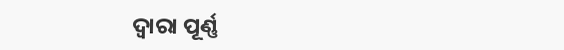ଦ୍ୱାରା ପୂର୍ଣ୍ଣ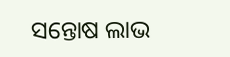ସନ୍ତୋଷ ଲାଭ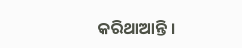କରିଥାଆନ୍ତି ।